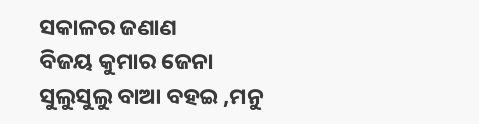ସକାଳର ଜଣାଣ
ବିଜୟ କୁମାର ଜେନା
ସୁଲୁସୁଲୁ ବାଆ ବହଇ ,ମନୁ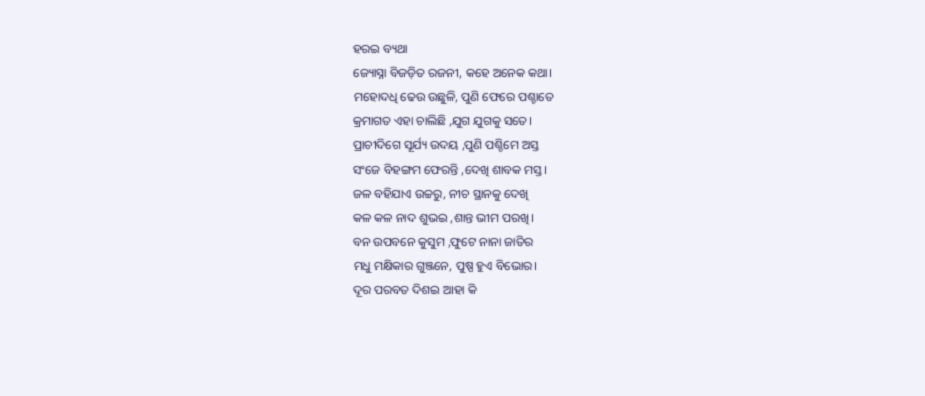ହରଇ ବ୍ୟଥା
ଜ୍ୟୋସ୍ନା ବିଜଡ଼ିତ ରଜନୀ, କହେ ଅନେକ କଥା।
ମହୋଦଧି ଢେଉ ଉଛୁଳି, ପୁଣି ଫେରେ ପଶ୍ଚାତେ
କ୍ରମାଗତ ଏହା ଚାଲିଛି ,ଯୁଗ ଯୁଗକୁ ସତେ।
ପ୍ରାଚୀଦିଗେ ସୂର୍ଯ୍ୟ ଉଦୟ ,ପୁଣି ପଶ୍ଚିମେ ଅସ୍ତ
ସଂଜେ ବିହଙ୍ଗମ ଫେରନ୍ତି ,ଦେଖି ଶାବକ ମସ୍ତ।
ଜଳ ବହିଯାଏ ଉଚ୍ଚରୁ, ନୀଚ ସ୍ଥାନକୁ ଦେଖି
କଳ କଳ ନାଦ ଶୁଭଇ ,ଶାନ୍ତ ଭୀମ ପରଖି।
ବନ ଉପବନେ କୁସୁମ ,ଫୁଟେ ନାନା ଜାତିର
ମଧୁ ମକ୍ଷିକାର ଗୁଞ୍ଜନେ, ପୁଷ୍ପ ହୁଏ ବିଭୋର।
ଦୂର ପରବତ ଦିଶଇ ଆହା କି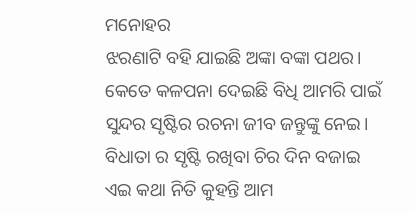ମନୋହର
ଝରଣାଟି ବହି ଯାଇଛି ଅଙ୍କା ବଙ୍କା ପଥର।
କେତେ କଳପନା ଦେଇଛି ବିଧି ଆମରି ପାଇଁ
ସୁନ୍ଦର ସୃଷ୍ଟିର ରଚନା ଜୀବ ଜନ୍ତୁଙ୍କୁ ନେଇ।
ବିଧାତା ର ସୃଷ୍ଟି ରଖିବା ଚିର ଦିନ ବଜାଇ
ଏଇ କଥା ନିତି କୁହନ୍ତି ଆମ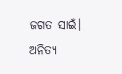ଜଗତ ସାଇଁ।
ଅନିତ୍ୟ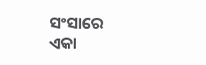ସଂସାରେ ଏକା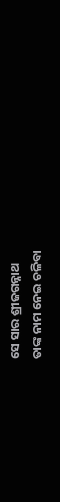ସେ ସାର ଶ୍ରୀଜଗନ୍ନାଥ
ତାଙ୍କ ନାମ ନେଇ ଚଳିବା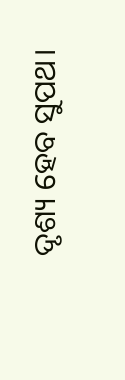ଦୃଶ୍ୟ ହେବ ସୁପଥ।